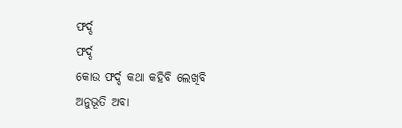ଫର୍ଦ୍ଦ
ଫର୍ଦ୍ଦ
କୋଉ ଫର୍ଦ୍ଦ କଥା କହିବି ଲେଖିବି
ଅନୁଭୂତି ଅବା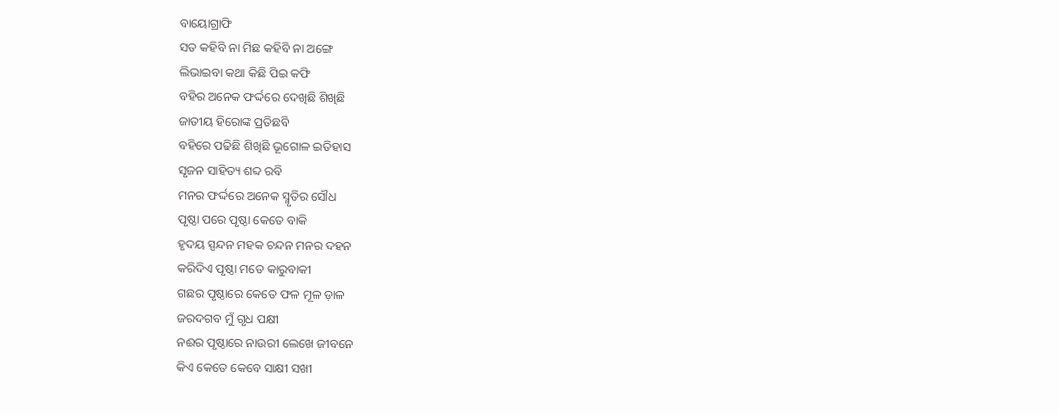ବାୟୋଗ୍ରାଫି
ସତ କହିବି ନା ମିଛ କହିବି ନା ଅଙ୍ଗେ
ଲିଭାଇବା କଥା କିଛି ପିଇ କଫି
ବହିର ଅନେକ ଫର୍ଦ୍ଦରେ ଦେଖିଛି ଶିଖିଛି
ଜାତୀୟ ହିରୋଙ୍କ ପ୍ରତିଛବି
ବହିରେ ପଢିଛି ଶିଖିଛି ଭୂଗୋଳ ଇତିହାସ
ସୃଜନ ସାହିତ୍ୟ ଶବ୍ଦ ରବି
ମନର ଫର୍ଦ୍ଦରେ ଅନେକ ସ୍ମୃତିର ସୌଧ
ପୃଷ୍ଠା ପରେ ପୃଷ୍ଠା କେତେ ବାକି
ହୃଦୟ ସ୍ପନ୍ଦନ ମହକ ଚନ୍ଦନ ମନର ଦହନ
କରିଦିଏ ପୃଷ୍ଠା ମତେ କାରୁବାକୀ
ଗଛର ପୃଷ୍ଠାରେ କେତେ ଫଳ ମୂଳ ଡ଼ାଳ
ଜରଦଗବ ମୁଁ ଗୃଧ ପକ୍ଷୀ
ନଈର ପୃଷ୍ଠାରେ ନାଉରୀ ଲେଖେ ଜୀବନେ
କିଏ କେତେ କେବେ ସାକ୍ଷୀ ସଖୀ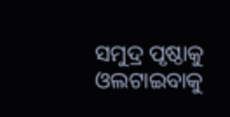ସମୁଦ୍ର ପୃଷ୍ଠାକୁ ଓଲଟାଇବାକୁ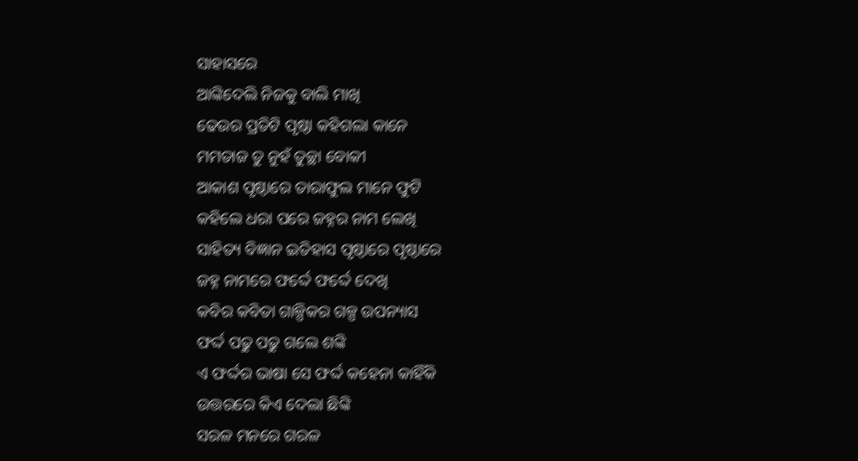ସାହାସରେ
ଆଙ୍କିଦେଲି ନିଜକୁ ବାଲି ମାଖି
ଢେଉର ପ୍ରତିଟି ପୃଷ୍ଠା କହିଗଲା କାନେ
ମମତାଜ ତୁ ନୁହଁ ତୁଚ୍ଛା ବୋକୀ
ଆକାଶ ପୃଷ୍ଠାରେ ତାରାଫୁଲ ମାନେ ଫୁଟି
କହିଲେ ଧରା ପରେ ଜହ୍ନର ନାମ ଲେଖି
ସାହିତ୍ୟ ବିଜ୍ଞାନ ଇତିହାସ ପୃଷ୍ଠାରେ ପୃଷ୍ଠାରେ
ଜହ୍ନ ନାମରେ ଫର୍ଦ୍ଦେ ଫର୍ଦ୍ଦେ ଦେଖି
କବିର କବିତା ଗାଳ୍ପିକର ଗଳ୍ପ ଉପନ୍ୟାସ
ଫର୍ଦ୍ଦ ପଢୁ ପଢୁ ଗଲେ ଶଙ୍କି
ଏ ଫର୍ଦ୍ଦର ଭାଷା ସେ ଫର୍ଦ୍ଦ କହେନା କାହିଁକି
ଉତ୍ତରରେ କିଏ ଦେଲା ଛିଙ୍କି
ସରଳ ମନରେ ଗରଳ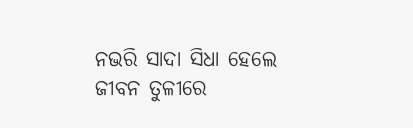ନଭରି ସାଦା ସିଧା ହେଲେ
ଜୀବନ ତୁଳୀରେ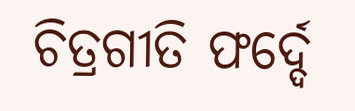ଚିତ୍ରଗୀତି ଫର୍ଦ୍ଦେ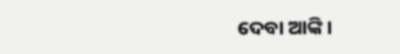ଦେବା ଆଙ୍କି ।